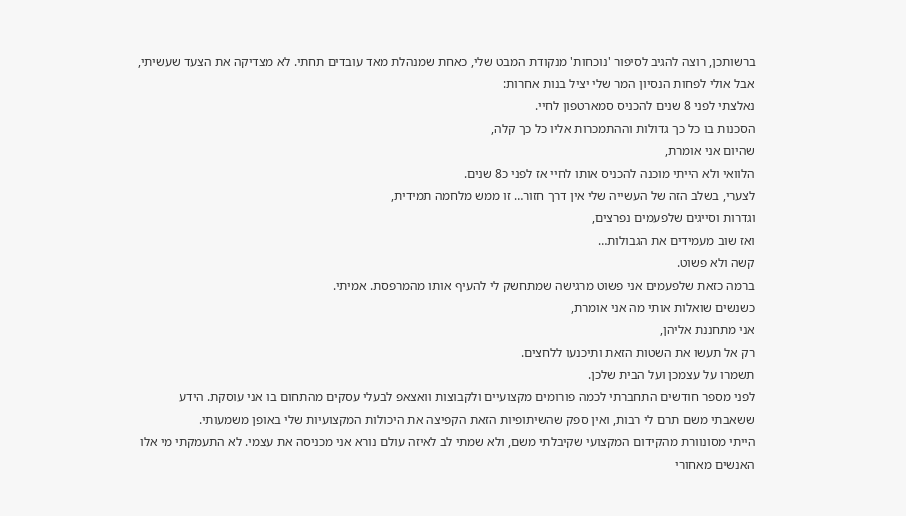ברשותכן, רוצה להגיב לסיפור 'נוכחות' מנקודת המבט שלי, כאחת שמנהלת מאד עובדים תחתי. לא מצדיקה את הצעד שעשיתי, אבל אולי לפחות הנסיון המר שלי יציל בנות אחרות:
נאלצתי לפני 8 שנים להכניס סמארטפון לחיי.
הסכנות בו כל כך גדולות וההתמכרות אליו כל כך קלה,
שהיום אני אומרת,
הלוואי ולא הייתי מוכנה להכניס אותו לחיי אז לפני כ8 שנים.
לצערי, בשלב הזה של העשייה שלי אין דרך חזור… זו ממש מלחמה תמידית,
וגדרות וסייגים שלפעמים נפרצים,
ואז שוב מעמידים את הגבולות…
קשה ולא פשוט.
ברמה כזאת שלפעמים אני פשוט מרגישה שמתחשק לי להעיף אותו מהמרפסת. אמיתי.
כשנשים שואלות אותי מה אני אומרת,
אני מתחננת אליהן,
רק אל תעשו את השטות הזאת ותיכנעו ללחצים.
תשמרו על עצמכן ועל הבית שלכן.
לפני מספר חודשים התחברתי לכמה פורומים מקצועיים ולקבוצות וואצאפ לבעלי עסקים מהתחום בו אני עוסקת. הידע ששאבתי משם תרם לי רבות, ואין ספק שהשיתופיות הזאת הקפיצה את היכולות המקצועיות שלי באופן משמעותי.
הייתי מסונוורת מהקידום המקצועי שקיבלתי משם, ולא שמתי לב לאיזה עולם נורא אני מכניסה את עצמי. לא התעמקתי מי אלו האנשים מאחורי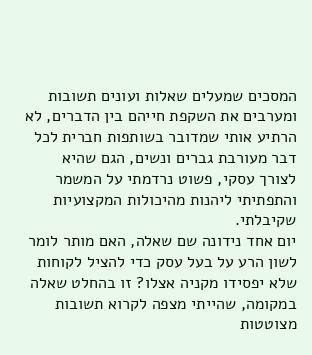המסכים שמעלים שאלות ועונים תשובות ומערבים את השקפת חייהם בין הדברים, לא הרתיע אותי שמדובר בשותפות חברית לכל דבר מעורבת גברים ונשים, הגם שהיא לצורך עסקי, פשוט נרדמתי על המשמר והתפתיתי ליהנות מהיכולות המקצועיות שקיבלתי.
יום אחד נידונה שם שאלה, האם מותר לומר לשון הרע על בעל עסק כדי להציל לקוחות שלא יפסידו מקניה אצלו? זו בהחלט שאלה במקומה, שהייתי מצפה לקרוא תשובות מצוטטות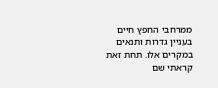ממרחבי החפץ חיים בעניין גדרות ותנאים במקרים אלו. תחת זאת קראתי שם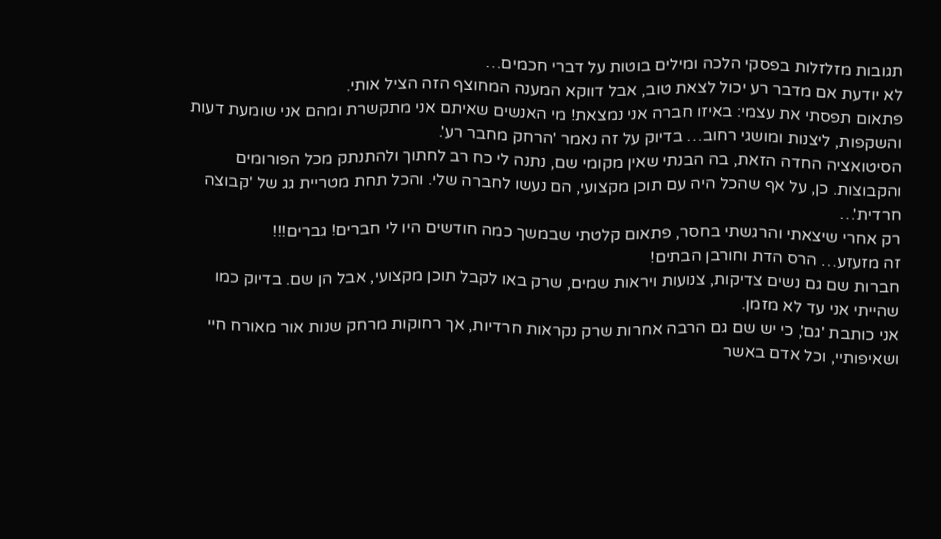תגובות מזלזלות בפסקי הלכה ומילים בוטות על דברי חכמים…
לא יודעת אם מדבר רע יכול לצאת טוב, אבל דווקא המענה המחוצף הזה הציל אותי.
פתאום תפסתי את עצמי: באיזו חברה אני נמצאת! מי האנשים שאיתם אני מתקשרת ומהם אני שומעת דעות והשקפות, ליצנות ומושגי רחוב… בדיוק על זה נאמר 'הרחק מחבר רע'.
הסיטואציה החדה הזאת, בה הבנתי שאין מקומי שם, נתנה לי כח רב לחתוך ולהתנתק מכל הפורומים והקבוצות. כן, על אף שהכל היה עם תוכן מקצועי, הם נעשו לחברה שלי. והכל תחת מטריית גג של 'קבוצה חרדית'…
רק אחרי שיצאתי והרגשתי בחסר, פתאום קלטתי שבמשך כמה חודשים היו לי חברים! גברים!!!
זה מזעזע… הרס הדת וחורבן הבתים!
חברות שם גם נשים צדיקות, צנועות ויראות שמים, שרק באו לקבל תוכן מקצועי, אבל הן שם. בדיוק כמו שהייתי אני עד לא מזמן.
אני כותבת 'גם', כי יש שם גם הרבה אחרות שרק נקראות חרדיות, אך רחוקות מרחק שנות אור מאורח חיי ושאיפותיי, וכל אדם באשר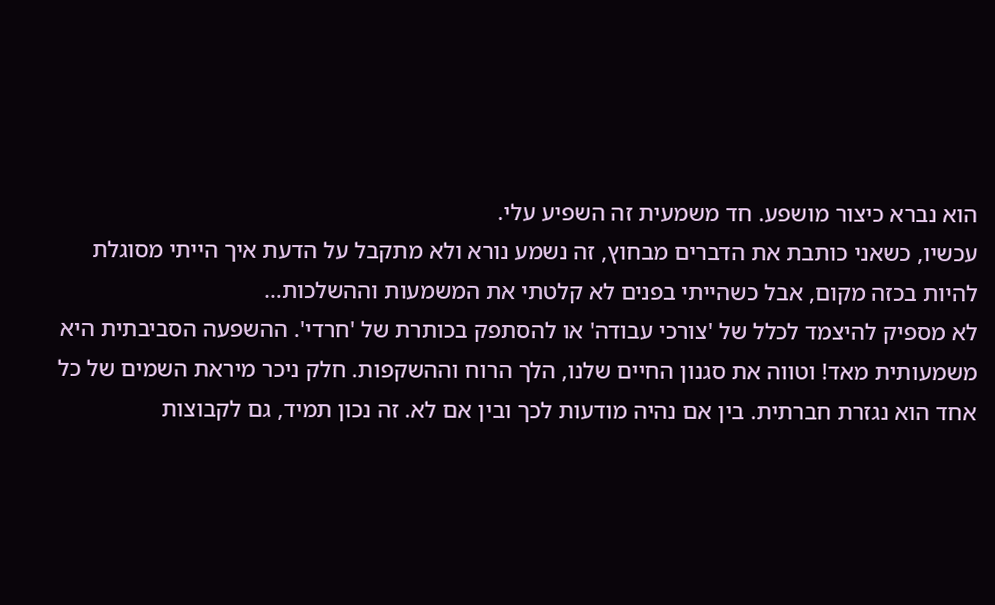הוא נברא כיצור מושפע. חד משמעית זה השפיע עלי.
עכשיו, כשאני כותבת את הדברים מבחוץ, זה נשמע נורא ולא מתקבל על הדעת איך הייתי מסוגלת להיות בכזה מקום, אבל כשהייתי בפנים לא קלטתי את המשמעות וההשלכות…
לא מספיק להיצמד לכלל של 'צורכי עבודה' או להסתפק בכותרת של 'חרדי'. ההשפעה הסביבתית היא משמעותית מאד! וטווה את סגנון החיים שלנו, הלך הרוח וההשקפות. חלק ניכר מיראת השמים של כל אחד הוא נגזרת חברתית. בין אם נהיה מודעות לכך ובין אם לא. זה נכון תמיד, גם לקבוצות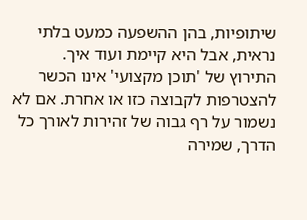שיתופיות, בהן ההשפעה כמעט בלתי נראית, אבל היא קיימת ועוד איך.
התירוץ של 'תוכן מקצועי' אינו הכשר להצטרפות לקבוצה כזו או אחרת. אם לא נשמור על רף גבוה של זהירות לאורך כל הדרך, שמירה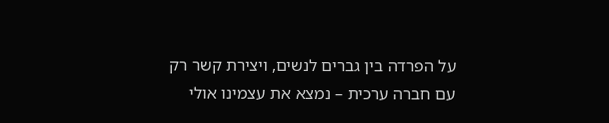על הפרדה בין גברים לנשים, ויצירת קשר רק עם חברה ערכית – נמצא את עצמינו אולי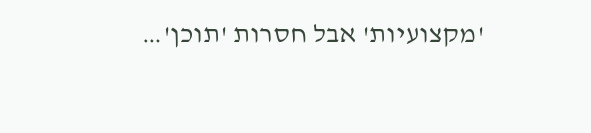'מקצועיות' אבל חסרות 'תוכן'…